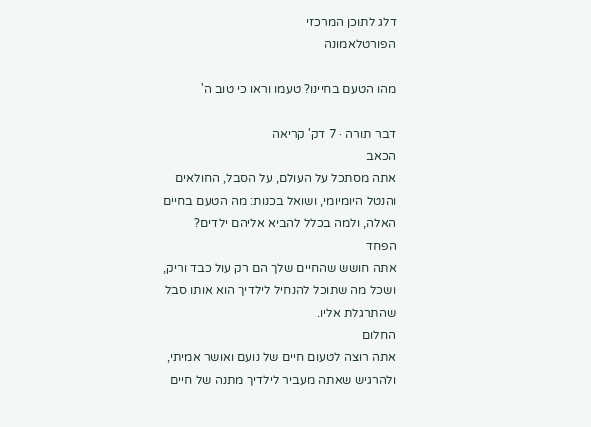דלג לתוכן המרכזי
הפורטלאמונה

מהו הטעם בחיינו? טעמו וראו כי טוב ה'

דבר תורה · 7 דק' קריאה
הכאב
אתה מסתכל על העולם, על הסבל, החולאים והנטל היומיומי, ושואל בכנות: מה הטעם בחיים האלה, ולמה בכלל להביא אליהם ילדים?
הפחד
אתה חושש שהחיים שלך הם רק עול כבד וריק, ושכל מה שתוכל להנחיל לילדיך הוא אותו סבל שהתרגלת אליו.
החלום
אתה רוצה לטעום חיים של נועם ואושר אמיתי, ולהרגיש שאתה מעביר לילדיך מתנה של חיים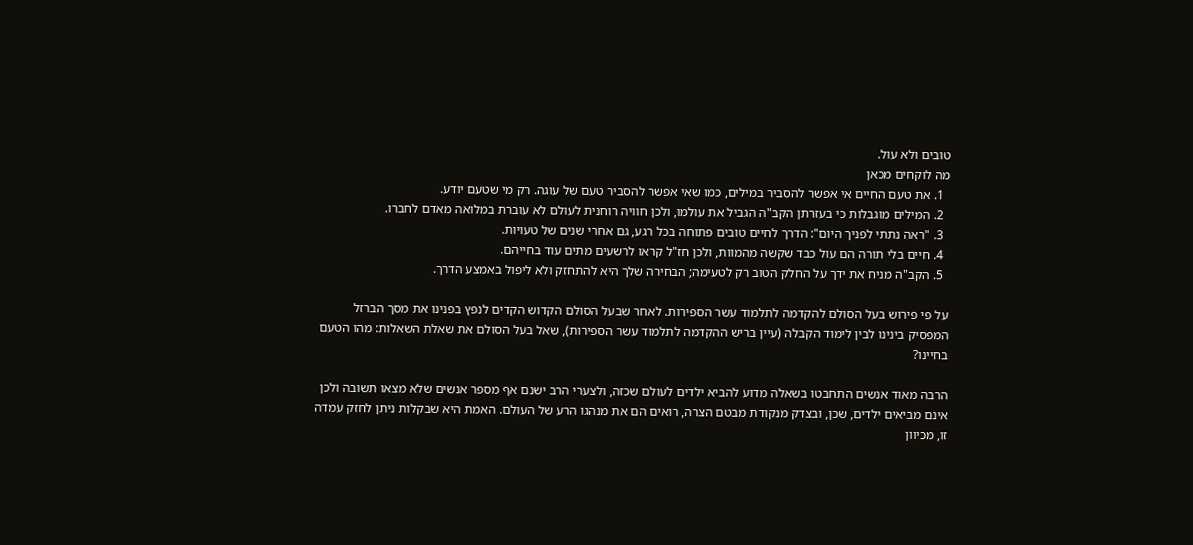טובים ולא עול.
מה לוקחים מכאן
  1. את טעם החיים אי אפשר להסביר במילים, כמו שאי אפשר להסביר טעם של עוגה. רק מי שטעם יודע.
  2. המילים מוגבלות כי בעזרתן הקב"ה הגביל את עולמו, ולכן חוויה רוחנית לעולם לא עוברת במלואה מאדם לחברו.
  3. "ראה נתתי לפניך היום": הדרך לחיים טובים פתוחה בכל רגע, גם אחרי שנים של טעויות.
  4. חיים בלי תורה הם עול כבד שקשה מהמוות, ולכן חז"ל קראו לרשעים מתים עוד בחייהם.
  5. הקב"ה מניח את ידך על החלק הטוב רק לטעימה; הבחירה שלך היא להתחזק ולא ליפול באמצע הדרך.

על פי פירוש בעל הסולם להקדמה לתלמוד עשר הספירות. לאחר שבעל הסולם הקדוש הקדים לנפץ בפנינו את מסך הברזל המפסיק בינינו לבין לימוד הקבלה (עיין בריש ההקדמה לתלמוד עשר הספירות), שאל בעל הסולם את שאלת השאלות: מהו הטעם בחיינו?

הרבה מאוד אנשים התחבטו בשאלה מדוע להביא ילדים לעולם שכזה, ולצערי הרב ישנם אף מספר אנשים שלא מצאו תשובה ולכן אינם מביאים ילדים, שכן, ובצדק מנקודת מבטם הצרה, רואים הם את מנהגו הרע של העולם. האמת היא שבקלות ניתן לחזק עמדה זו, מכיוון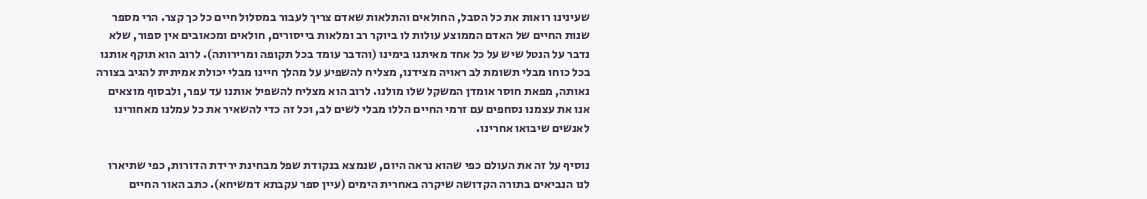שעינינו רואות את כל הסבל, החולאים והתלאות שאדם צריך לעבור במסלול חיים כל כך קצר. הרי מספר שנות החיים של האדם הממוצע עולות לו ביוקר רב ומלאות בייסורים, חולאים ומכאובים אין ספור, שלא נדבר על הנטל שיש על כל אחד מאיתנו בימינו (והדבר עומד בכל תקופה ומרירותה). לרוב הוא תוקף אותנו בכל כוחו מבלי תשומת לב ראויה מצידנו, מצליח להשפיע על מהלך חיינו מבלי יכולת אמיתית להגיב בצורה נאותה, מפאת חוסר אומדן המשקל שלו מולנו. לרוב הוא מצליח להשפיל אותנו עד עפר, ולבסוף מוצאים אנו את עצמנו נסחפים עם זרמי החיים הללו מבלי לשים לב, וכל זה כדי להשאיר את כל עמלנו מאחורינו לאנשים שיבואו אחרינו.

נוסיף על זה את העולם כפי שהוא נראה היום, שנמצא בנקודת שפל מבחינת ירידת הדורות, כפי שתיארו לנו הנביאים בתורה הקדושה שיקרה באחרית הימים (עיין ספר עקבתא דמשיחא). כתב האור החיים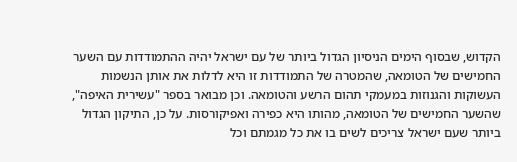הקדוש, שבסוף הימים הניסיון הגדול ביותר של עם ישראל יהיה ההתמודדות עם השער החמישים של הטומאה, שהמטרה של התמודדות זו היא לדלות את אותן הנשמות העשוקות והגנוזות במעמקי תהום הרשע והטומאה. וכן מבואר בספר "עשירית האיפה", שהשער החמישים של הטומאה, מהותו היא כפירה ואפיקורסות. על כן, התיקון הגדול ביותר שעם ישראל צריכים לשים בו את כל מגמתם וכל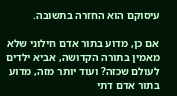עיסוקם הוא החזרה בתשובה.

אם כן, מדוע בתור אדם חילוני שלא מאמין בתורה הקדושה, אביא ילדים לעולם שכזה? ועוד יותר מזה, מדוע בתור אדם דתי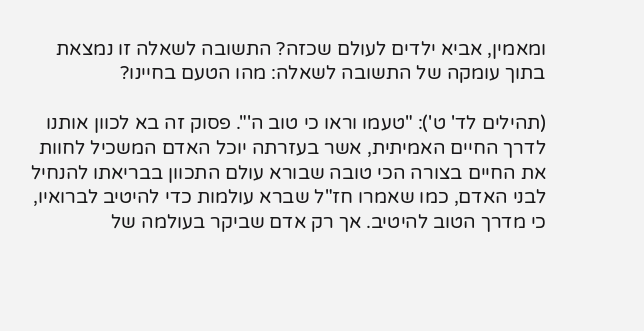ומאמין, אביא ילדים לעולם שכזה? התשובה לשאלה זו נמצאת בתוך עומקה של התשובה לשאלה: מהו הטעם בחיינו?

(תהילים לד' ט'): "טעמו וראו כי טוב ה'". פסוק זה בא לכוון אותנו לדרך החיים האמיתית, אשר בעזרתה יוכל האדם המשכיל לחוות את החיים בצורה הכי טובה שבורא עולם התכוון בבריאתו להנחיל לבני האדם, כמו שאמרו חז"ל שברא עולמות כדי להיטיב לברואיו, כי מדרך הטוב להיטיב. אך רק אדם שביקר בעולמה של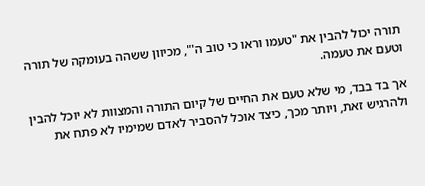תורה יכול להבין את "טעמו וראו כי טוב ה'", מכיוון ששהה בעומקה של תורה וטעם את טעמה.

אך בד בבד, מי שלא טעם את החיים של קיום התורה והמצוות לא יוכל להבין ולהרגיש זאת, ויותר מכך, כיצד אוכל להסביר לאדם שמימיו לא פתח את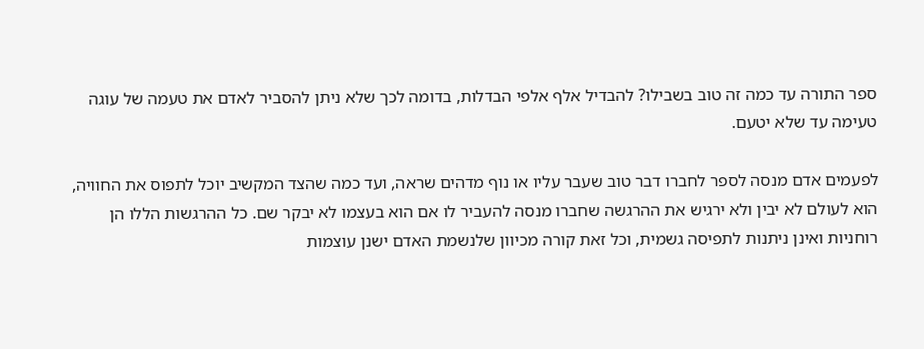ספר התורה עד כמה זה טוב בשבילו? להבדיל אלף אלפי הבדלות, בדומה לכך שלא ניתן להסביר לאדם את טעמה של עוגה טעימה עד שלא יטעם.

לפעמים אדם מנסה לספר לחברו דבר טוב שעבר עליו או נוף מדהים שראה, ועד כמה שהצד המקשיב יוכל לתפוס את החוויה, הוא לעולם לא יבין ולא ירגיש את ההרגשה שחברו מנסה להעביר לו אם הוא בעצמו לא יבקר שם. כל ההרגשות הללו הן רוחניות ואינן ניתנות לתפיסה גשמית, וכל זאת קורה מכיוון שלנשמת האדם ישנן עוצמות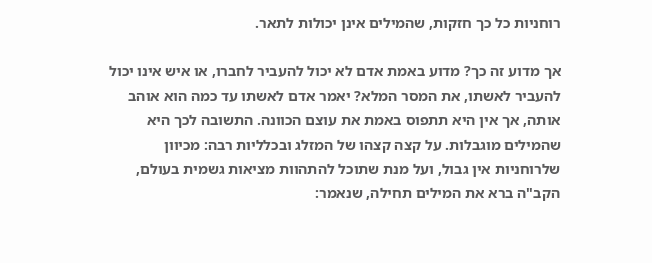רוחניות כל כך חזקות, שהמילים אינן יכולות לתאר.

אך מדוע זה כך? מדוע באמת אדם לא יכול להעביר לחברו, או איש אינו יכול להעביר לאשתו, את המסר המלא? יאמר אדם לאשתו עד כמה הוא אוהב אותה, אך אין היא תתפוס באמת את עוצם הכוונה. התשובה לכך היא שהמילים מוגבלות. על קצה קצהו של המזלג ובכלליות רבה: מכיוון שלרוחניות אין גבול, ועל מנת שתוכל להתהוות מציאות גשמית בעולם, הקב"ה ברא את המילים תחילה, שנאמר: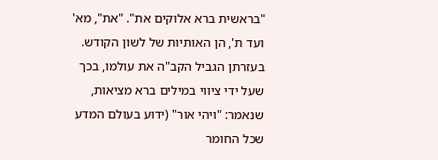"בראשית ברא אלוקים את". "את", מא' ועד ת', הן האותיות של לשון הקודש. בעזרתן הגביל הקב"ה את עולמו, בכך שעל ידי ציווי במילים ברא מציאות, שנאמר: "ויהי אור" (ידוע בעולם המדע שכל החומר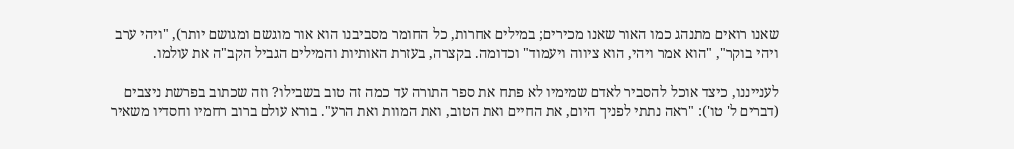שאנו רואים מתנהג כמו האור שאנו מכירים; במילים אחרות, כל החומר מסביבנו הוא אור מוגשם ומגושם יותר), "ויהי ערב ויהי בוקר", "הוא אמר ויהי, הוא ציווה ויעמוד" וכדומה. בקצרה, בעזרת האותיות והמילים הגביל הקב"ה את עולמו.

לענייננו, כיצד אוכל להסביר לאדם שמימיו לא פתח את ספר התורה עד כמה זה טוב בשבילו? וזה שכתוב בפרשת ניצבים (דברים ל' טו'): "ראה נתתי לפניך היום, את החיים ואת הטוב, ואת המוות ואת הרע". בורא עולם ברוב רחמיו וחסדיו משאיר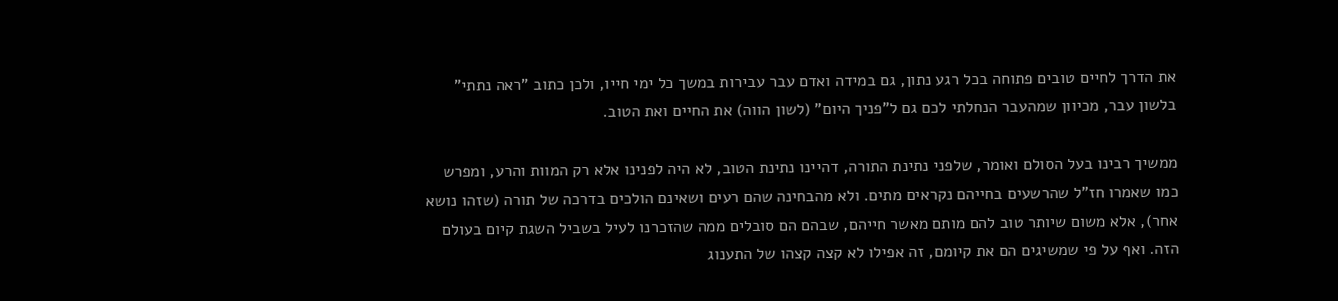את הדרך לחיים טובים פתוחה בכל רגע נתון, גם במידה ואדם עבר עבירות במשך כל ימי חייו, ולכן כתוב "ראה נתתי" בלשון עבר, מכיוון שמהעבר הנחלתי לכם גם ל"פניך היום" (לשון הווה) את החיים ואת הטוב.

ממשיך רבינו בעל הסולם ואומר, שלפני נתינת התורה, דהיינו נתינת הטוב, לא היה לפנינו אלא רק המוות והרע, ומפרש כמו שאמרו חז"ל שהרשעים בחייהם נקראים מתים. ולא מהבחינה שהם רעים ושאינם הולכים בדרכה של תורה (שזהו נושא אחר), אלא משום שיותר טוב להם מותם מאשר חייהם, שבהם הם סובלים ממה שהזכרנו לעיל בשביל השגת קיום בעולם הזה. ואף על פי שמשיגים הם את קיומם, זה אפילו לא קצה קצהו של התענוג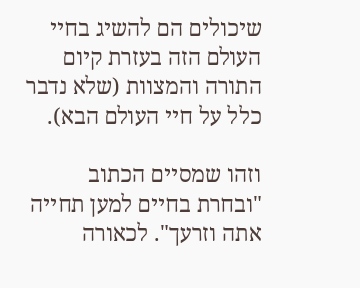שיכולים הם להשיג בחיי העולם הזה בעזרת קיום התורה והמצוות (שלא נדבר כלל על חיי העולם הבא).

וזהו שמסיים הכתוב "ובחרת בחיים למען תחייה אתה וזרעך". לכאורה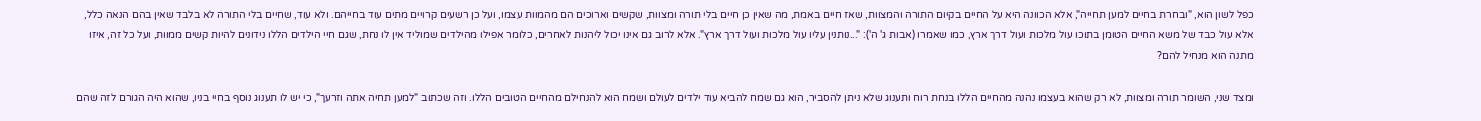כפל לשון הוא, "ובחרת בחיים למען תחייה", אלא הכוונה היא על החיים בקיום התורה והמצוות, שאז חיים באמת, מה שאין כן חיים בלי תורה ומצוות, שקשים וארוכים הם מהמוות עצמו, ועל כן רשעים קרויים מתים עוד בחייהם. ולא עוד, שחיים בלי התורה לא בלבד שאין בהם הנאה כלל, אלא עול כבד של משא החיים הטומן בתוכו עול מלכות ועול דרך ארץ, כמו שאמרו (אבות ג' ה'): "...נותנין עליו עול מלכות ועול דרך ארץ". אלא לרוב גם אינו יכול ליהנות לאחרים, כלומר אפילו מהילדים שמוליד אין לו נחת, שגם חיי הילדים הללו נידונים להיות קשים ממוות, ועל כל זה, איזו מתנה הוא מנחיל להם?

ומצד שני, השומר תורה ומצוות, לא רק שהוא בעצמו נהנה מהחיים הללו בנחת רוח ותענוג שלא ניתן להסביר, הוא גם שמח להביא עוד ילדים לעולם ושמח הוא להנחילם מהחיים הטובים הללו. וזה שכתוב "למען תחיה אתה וזרעך", כי יש לו תענוג נוסף בחיי בניו, שהוא היה הגורם לזה שהם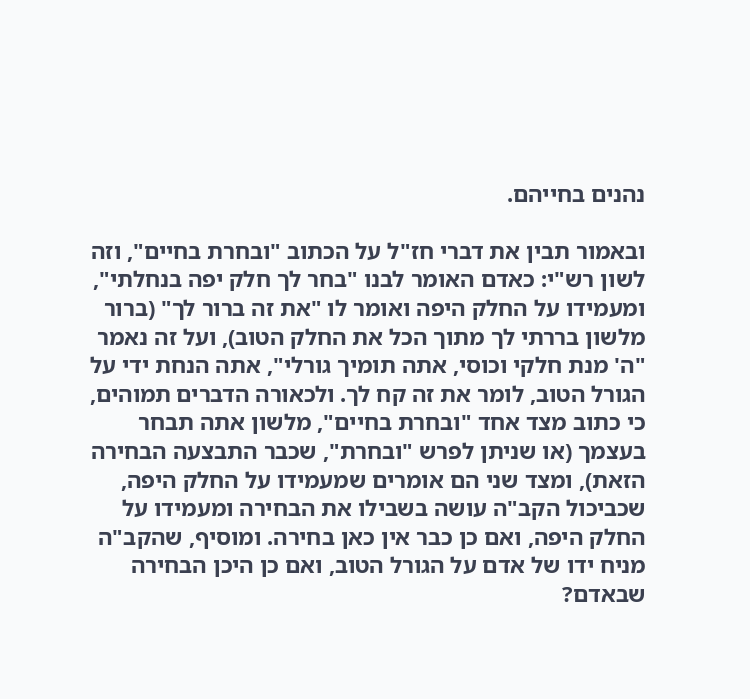נהנים בחייהם.

ובאמור תבין את דברי חז"ל על הכתוב "ובחרת בחיים", וזה לשון רש"י: כאדם האומר לבנו "בחר לך חלק יפה בנחלתי", ומעמידו על החלק היפה ואומר לו "את זה ברור לך" (ברור מלשון בררתי לך מתוך הכל את החלק הטוב), ועל זה נאמר "ה' מנת חלקי וכוסי, אתה תומיך גורלי", אתה הנחת ידי על הגורל הטוב, לומר את זה קח לך. ולכאורה הדברים תמוהים, כי כתוב מצד אחד "ובחרת בחיים", מלשון אתה תבחר בעצמך (או שניתן לפרש "ובחרת", שכבר התבצעה הבחירה הזאת), ומצד שני הם אומרים שמעמידו על החלק היפה, שכביכול הקב"ה עושה בשבילו את הבחירה ומעמידו על החלק היפה, ואם כן כבר אין כאן בחירה. ומוסיף, שהקב"ה מניח ידו של אדם על הגורל הטוב, ואם כן היכן הבחירה שבאדם?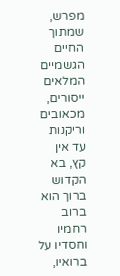מפרש, שמתוך החיים הגשמיים המלאים ייסורים, מכאובים וריקנות עד אין קץ, בא הקדוש ברוך הוא ברוב רחמיו וחסדיו על ברואיו,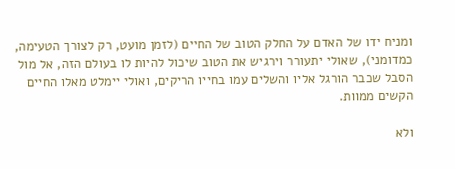ומניח ידו של האדם על החלק הטוב של החיים (לזמן מועט, רק לצורך הטעימה, כמדומני), שאולי יתעורר וירגיש את הטוב שיכול להיות לו בעולם הזה, אל מול הסבל שכבר הורגל אליו והשלים עמו בחייו הריקים, ואולי יימלט מאלו החיים הקשים ממוות.

ולא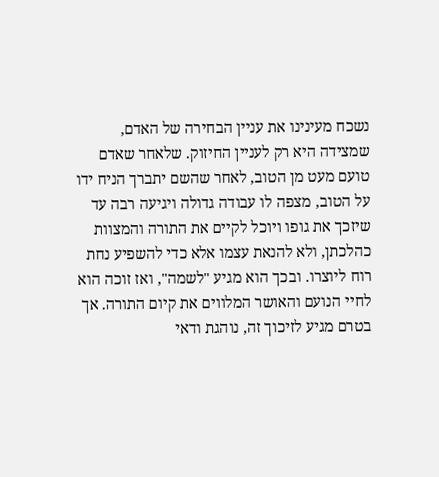נשכח מעינינו את עניין הבחירה של האדם, שמצידה היא רק לעניין החיזוק. שלאחר שאדם טועם מעט מן הטוב, לאחר שהשם יתברך הניח ידו על הטוב, מצפה לו עבודה גדולה ויגיעה רבה עד שיזכך את גופו ויוכל לקיים את התורה והמצוות כהלכתן, ולא להנאת עצמו אלא כדי להשפיע נחת רוח ליוצרו. ובכך הוא מגיע "לשמה", ואז זוכה הוא לחיי הנועם והאושר המלווים את קיום התורה. אך בטרם מגיע לזיכוך זה, נוהגת ודאי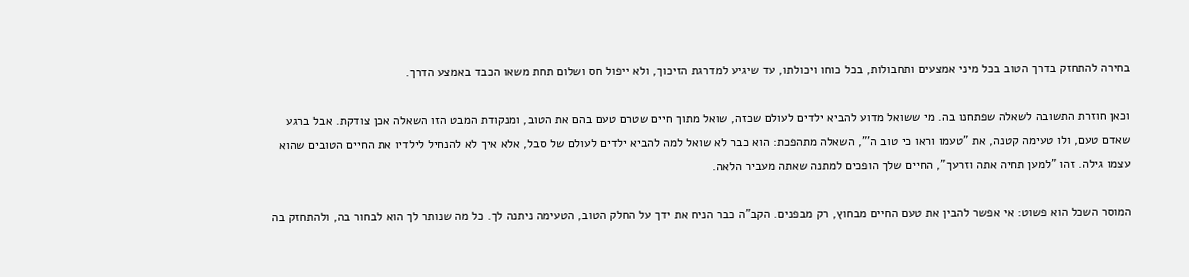בחירה להתחזק בדרך הטוב בכל מיני אמצעים ותחבולות, בכל כוחו ויכולתו, עד שיגיע למדרגת הזיכוך, ולא ייפול חס ושלום תחת משאו הכבד באמצע הדרך.

וכאן חוזרת התשובה לשאלה שפתחנו בה. מי ששואל מדוע להביא ילדים לעולם שכזה, שואל מתוך חיים שטרם טעם בהם את הטוב, ומנקודת המבט הזו השאלה אכן צודקת. אבל ברגע שאדם טעם, ולו טעימה קטנה, את "טעמו וראו כי טוב ה'", השאלה מתהפכת: הוא כבר לא שואל למה להביא ילדים לעולם של סבל, אלא איך לא להנחיל לילדיו את החיים הטובים שהוא עצמו גילה. זהו "למען תחיה אתה וזרעך", החיים שלך הופכים למתנה שאתה מעביר הלאה.

המוסר השכל הוא פשוט: אי אפשר להבין את טעם החיים מבחוץ, רק מבפנים. הקב"ה כבר הניח את ידך על החלק הטוב, הטעימה ניתנה לך. כל מה שנותר לך הוא לבחור בה, ולהתחזק בה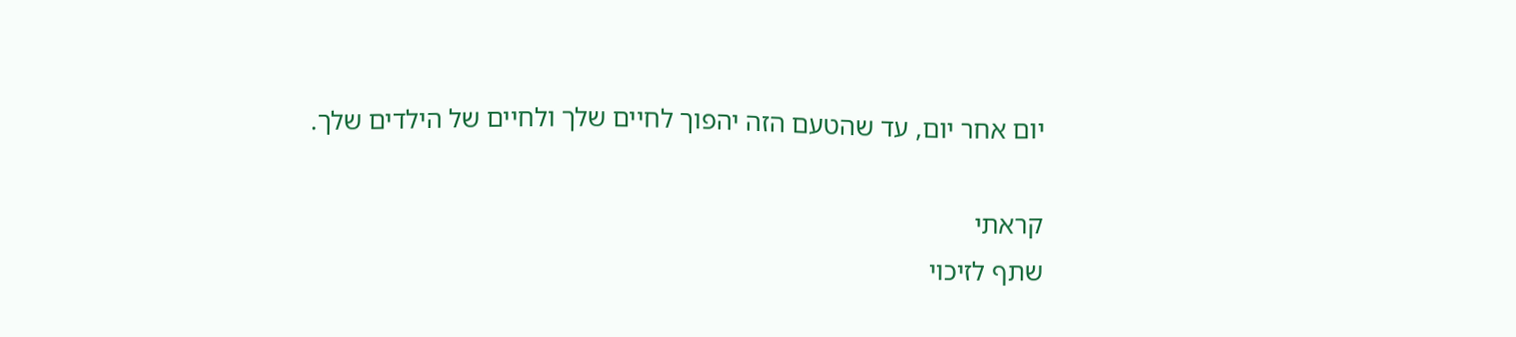יום אחר יום, עד שהטעם הזה יהפוך לחיים שלך ולחיים של הילדים שלך.

קראתי
שתף לזיכוי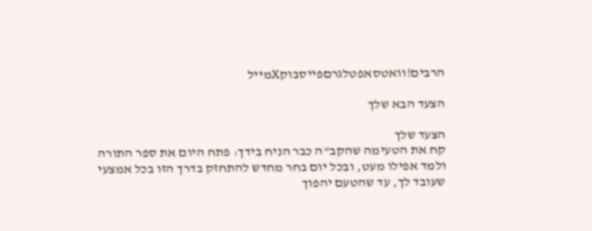הרבים!וואטסאפטלגרםפייסבוקXמייל

הצעד הבא שלך

הצעד שלך
קח את הטעימה שהקב"ה כבר הניח בידך: פתח היום את ספר התורה ולמד אפילו מעט, ובכל יום בחר מחדש להתחזק בדרך הזו בכל אמצעי שעובד לך, עד שהטעם יהפוך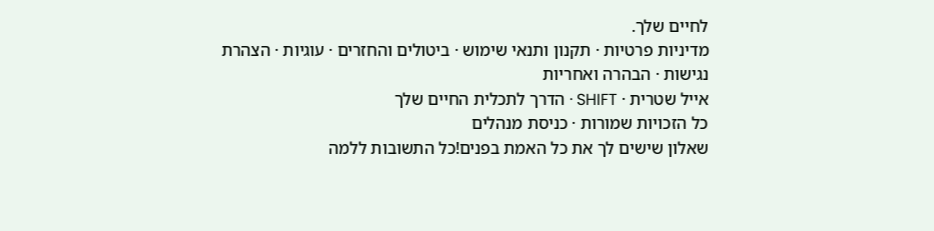לחיים שלך.
מדיניות פרטיות · תקנון ותנאי שימוש · ביטולים והחזרים · עוגיות · הצהרת נגישות · הבהרה ואחריות
אייל שטרית · SHIFT · הדרך לתכלית החיים שלך
כל הזכויות שמורות · כניסת מנהלים
שאלון שישים לך את כל האמת בפנים!כל התשובות ללמה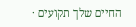החיים שלך תקועים ·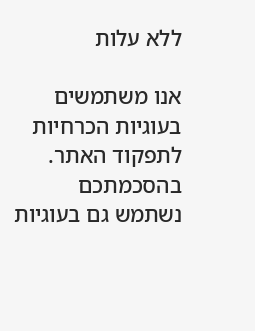ללא עלות

אנו משתמשים בעוגיות הכרחיות לתפקוד האתר. בהסכמתכם נשתמש גם בעוגיות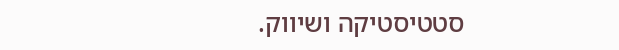סטטיסטיקה ושיווק.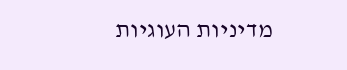מדיניות העוגיות